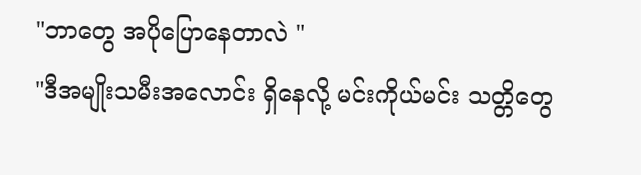"ဘာတွေ အပိုပြောနေတာလဲ "
"ဒီအမျိုးသမီးအလောင်း ရှိနေလို့ မင်းကိုယ်မင်း သတ္တိတွေ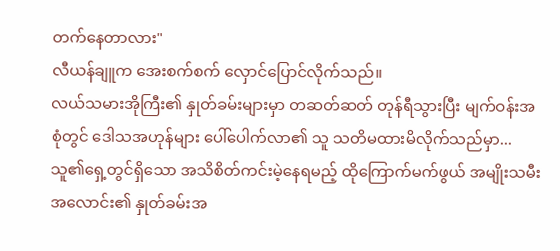တက်နေတာလား"
လီယန်ချူက အေးစက်စက် လှောင်ပြောင်လိုက်သည်။
လယ်သမားအိုကြီး၏ နှုတ်ခမ်းများမှာ တဆတ်ဆတ် တုန်ရီသွားပြီး မျက်ဝန်းအစုံတွင် ဒေါသအဟုန်များ ပေါ်ပေါက်လာ၏ သူ သတိမထားမိလိုက်သည်မှာ... သူ၏ရှေ့တွင်ရှိသော အသိစိတ်ကင်းမဲ့နေရမည့် ထိုကြောက်မက်ဖွယ် အမျိုးသမီးအလောင်း၏ နှုတ်ခမ်းအ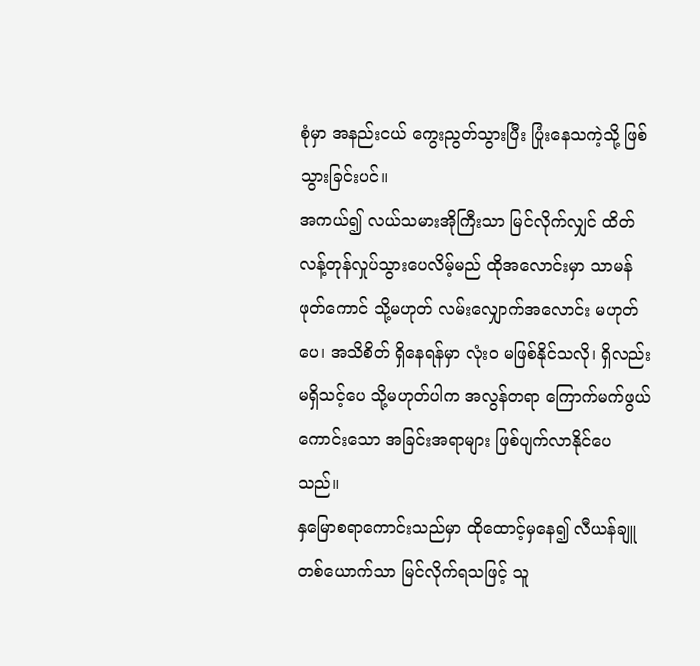စုံမှာ အနည်းငယ် ကွေးညွတ်သွားပြီး ပြုံးနေသကဲ့သို့ ဖြစ်သွားခြင်းပင်။
အကယ်၍ လယ်သမားအိုကြီးသာ မြင်လိုက်လျှင် ထိတ်လန့်တုန်လှုပ်သွားပေလိမ့်မည် ထိုအလောင်းမှာ သာမန်ဖုတ်ကောင် သို့မဟုတ် လမ်းလျှောက်အလောင်း မဟုတ်ပေ၊ အသိစိတ် ရှိနေရန်မှာ လုံးဝ မဖြစ်နိုင်သလို၊ ရှိလည်း မရှိသင့်ပေ သို့မဟုတ်ပါက အလွန်တရာ ကြောက်မက်ဖွယ်ကောင်းသော အခြင်းအရာများ ဖြစ်ပျက်လာနိုင်ပေသည်။
နှမြောစရာကောင်းသည်မှာ ထိုထောင့်မှနေ၍ လီယန်ချူတစ်ယောက်သာ မြင်လိုက်ရသဖြင့် သူ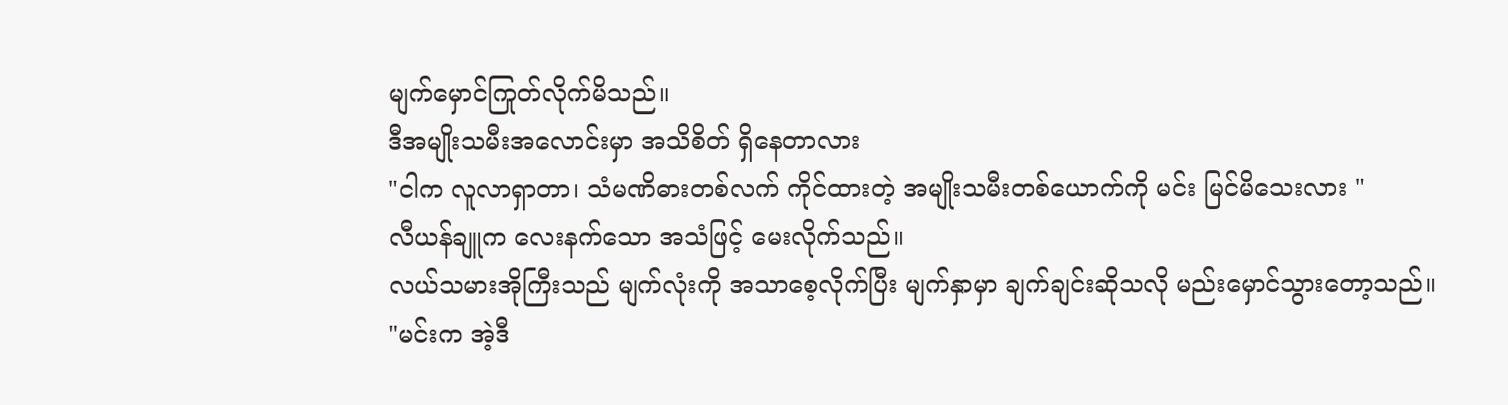မျက်မှောင်ကြုတ်လိုက်မိသည်။
ဒီအမျိုးသမီးအလောင်းမှာ အသိစိတ် ရှိနေတာလား
"ငါက လူလာရှာတာ၊ သံမဏိဓားတစ်လက် ကိုင်ထားတဲ့ အမျိုးသမီးတစ်ယောက်ကို မင်း မြင်မိသေးလား "
လီယန်ချူက လေးနက်သော အသံဖြင့် မေးလိုက်သည်။
လယ်သမားအိုကြီးသည် မျက်လုံးကို အသာစေ့လိုက်ပြီး မျက်နှာမှာ ချက်ချင်းဆိုသလို မည်းမှောင်သွားတော့သည်။
"မင်းက အဲ့ဒီ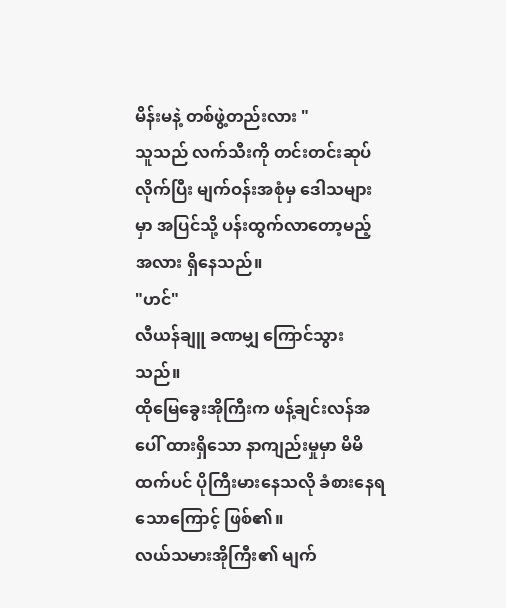မိန်းမနဲ့ တစ်ဖွဲ့တည်းလား "
သူသည် လက်သီးကို တင်းတင်းဆုပ်လိုက်ပြီး မျက်ဝန်းအစုံမှ ဒေါသများမှာ အပြင်သို့ ပန်းထွက်လာတော့မည့်အလား ရှိနေသည်။
"ဟင်"
လီယန်ချူ ခဏမျှ ကြောင်သွားသည်။
ထိုမြေခွေးအိုကြီးက ဖန့်ချင်းလန်အပေါ် ထားရှိသော နာကျည်းမှုမှာ မိမိထက်ပင် ပိုကြီးမားနေသလို ခံစားနေရသောကြောင့် ဖြစ်၏။
လယ်သမားအိုကြီး၏ မျက်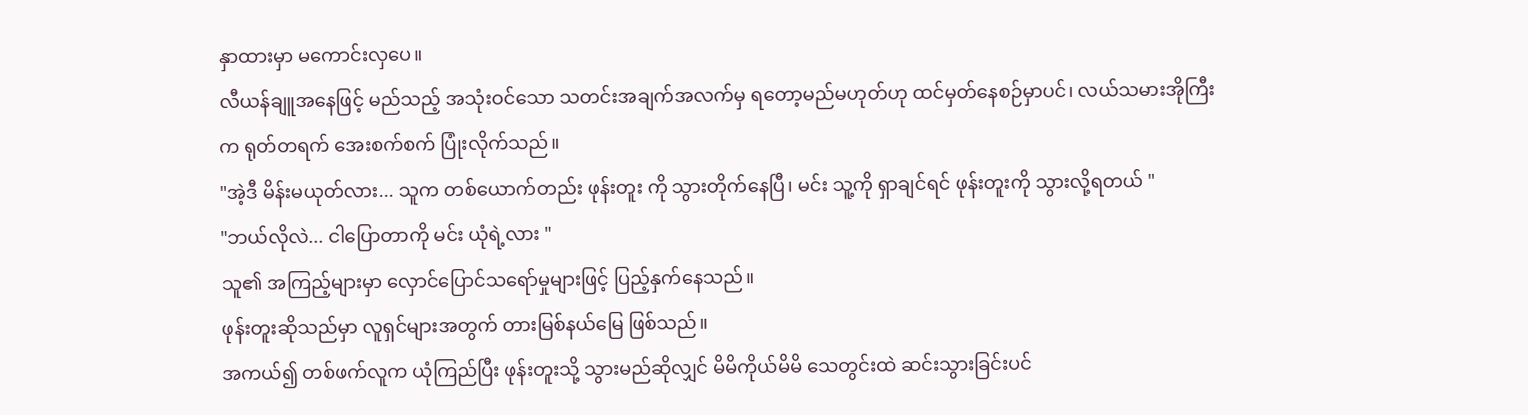နှာထားမှာ မကောင်းလှပေ။
လီယန်ချူအနေဖြင့် မည်သည့် အသုံးဝင်သော သတင်းအချက်အလက်မှ ရတော့မည်မဟုတ်ဟု ထင်မှတ်နေစဉ်မှာပင်၊ လယ်သမားအိုကြီးက ရုတ်တရက် အေးစက်စက် ပြုံးလိုက်သည်။
"အဲ့ဒီ မိန်းမယုတ်လား... သူက တစ်ယောက်တည်း ဖုန်းတူး ကို သွားတိုက်နေပြီ၊ မင်း သူ့ကို ရှာချင်ရင် ဖုန်းတူးကို သွားလို့ရတယ် "
"ဘယ်လိုလဲ... ငါပြောတာကို မင်း ယုံရဲ့လား "
သူ၏ အကြည့်များမှာ လှောင်ပြောင်သရော်မှုများဖြင့် ပြည့်နှက်နေသည်။
ဖုန်းတူးဆိုသည်မှာ လူရှင်များအတွက် တားမြစ်နယ်မြေ ဖြစ်သည်။
အကယ်၍ တစ်ဖက်လူက ယုံကြည်ပြီး ဖုန်းတူးသို့ သွားမည်ဆိုလျှင် မိမိကိုယ်မိမိ သေတွင်းထဲ ဆင်းသွားခြင်းပင်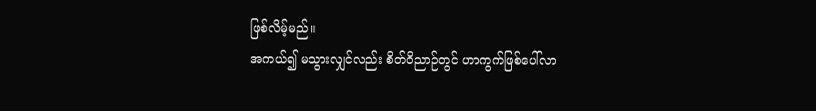ဖြစ်လိမ့်မည်။
အကယ်၍ မသွားလျှင်လည်း စိတ်ဝိညာဉ်တွင် ဟာကွက်ဖြစ်ပေါ်လာ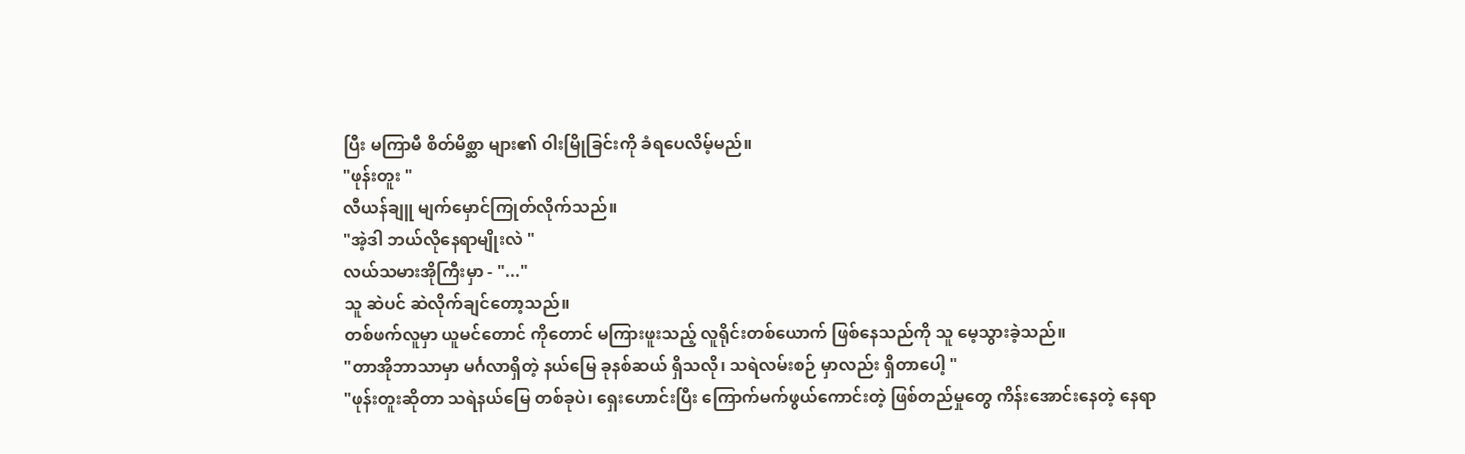ပြီး မကြာမီ စိတ်မိစ္ဆာ များ၏ ဝါးမြိုခြင်းကို ခံရပေလိမ့်မည်။
"ဖုန်းတူး "
လီယန်ချူ မျက်မှောင်ကြုတ်လိုက်သည်။
"အဲ့ဒါ ဘယ်လိုနေရာမျိုးလဲ "
လယ်သမားအိုကြီးမှာ - "..."
သူ ဆဲပင် ဆဲလိုက်ချင်တော့သည်။
တစ်ဖက်လူမှာ ယူမင်တောင် ကိုတောင် မကြားဖူးသည့် လူရိုင်းတစ်ယောက် ဖြစ်နေသည်ကို သူ မေ့သွားခဲ့သည်။
"တာအိုဘာသာမှာ မင်္ဂလာရှိတဲ့ နယ်မြေ ခုနစ်ဆယ် ရှိသလို၊ သရဲလမ်းစဉ် မှာလည်း ရှိတာပေါ့ "
"ဖုန်းတူးဆိုတာ သရဲနယ်မြေ တစ်ခုပဲ၊ ရှေးဟောင်းပြီး ကြောက်မက်ဖွယ်ကောင်းတဲ့ ဖြစ်တည်မှုတွေ ကိန်းအောင်းနေတဲ့ နေရာ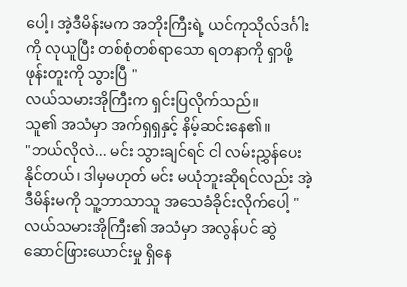ပေါ့၊ အဲ့ဒီမိန်းမက အဘိုးကြီးရဲ့ ယင်ကုသိုလ်ဒင်္ဂါး ကို လုယူပြီး တစ်စုံတစ်ရာသော ရတနာကို ရှာဖို့ ဖုန်းတူးကို သွားပြီ "
လယ်သမားအိုကြီးက ရှင်းပြလိုက်သည်။
သူ၏ အသံမှာ အက်ရှရှနှင့် နိမ့်ဆင်းနေ၏။
"ဘယ်လိုလဲ... မင်း သွားချင်ရင် ငါ လမ်းညွှန်ပေးနိုင်တယ်၊ ဒါမှမဟုတ် မင်း မယုံဘူးဆိုရင်လည်း အဲ့ဒီမိန်းမကို သူ့ဘာသာသူ အသေခံခိုင်းလိုက်ပေါ့ "
လယ်သမားအိုကြီး၏ အသံမှာ အလွန်ပင် ဆွဲဆောင်ဖြားယောင်းမှု ရှိနေ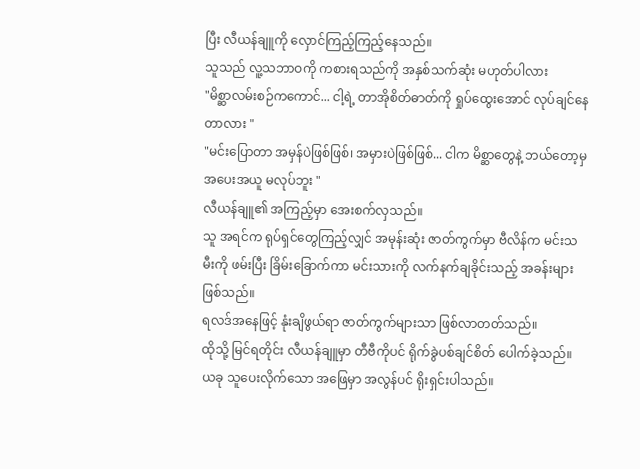ပြီး လီယန်ချူကို လှောင်ကြည့်ကြည့်နေသည်။
သူသည် လူ့သဘာဝကို ကစားရသည်ကို အနှစ်သက်ဆုံး မဟုတ်ပါလား
"မိစ္ဆာလမ်းစဉ်ကကောင်... ငါ့ရဲ့ တာအိုစိတ်ဓာတ်ကို ရှုပ်ထွေးအောင် လုပ်ချင်နေတာလား "
"မင်းပြောတာ အမှန်ပဲဖြစ်ဖြစ်၊ အမှားပဲဖြစ်ဖြစ်... ငါက မိစ္ဆာတွေနဲ့ ဘယ်တော့မှ အပေးအယူ မလုပ်ဘူး "
လီယန်ချူ၏ အကြည့်မှာ အေးစက်လှသည်။
သူ အရင်က ရုပ်ရှင်တွေကြည့်လျှင် အမုန်းဆုံး ဇာတ်ကွက်မှာ ဗီလိန်က မင်းသမီးကို ဖမ်းပြီး ခြိမ်းခြောက်ကာ မင်းသားကို လက်နက်ချခိုင်းသည့် အခန်းများ ဖြစ်သည်။
ရလဒ်အနေဖြင့် နုံးချိဖွယ်ရာ ဇာတ်ကွက်များသာ ဖြစ်လာတတ်သည်။
ထိုသို့ မြင်ရတိုင်း လီယန်ချူမှာ တီဗီကိုပင် ရိုက်ခွဲပစ်ချင်စိတ် ပေါက်ခဲ့သည်။
ယခု သူပေးလိုက်သော အဖြေမှာ အလွန်ပင် ရိုးရှင်းပါသည်။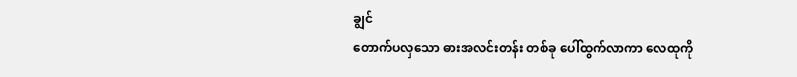ချွင်
တောက်ပလှသော ဓားအလင်းတန်း တစ်ခု ပေါ်ထွက်လာကာ လေထုကို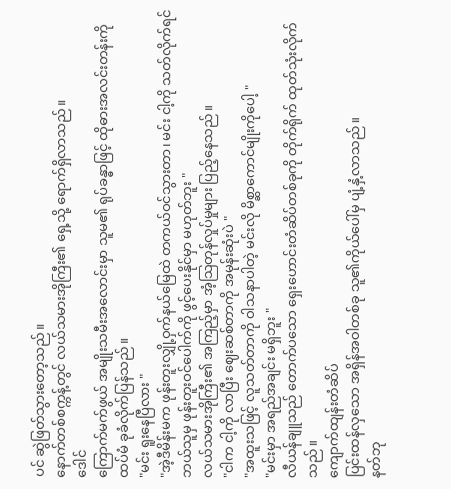ပင် ဆွဲဖြတ်သွားတော့သည်။
နောက်တစ်စက္ကန့်တွင် လယ်သမားအိုကြီး၏ ရှေ့သို့ ရောက်ရှိလာသည်။
ဒေါင်
ကြောက်မက်ဖွယ် အမျိုးသမီးအလောင်းမှာ သူမ၏ ရုပ်ခန္ဓာဖြင့် ထိုဓားအလင်းတန်းကို ထပ်မံ ခုခံလိုက်ပြန်သည်။
"မင်း ရူးနေပြီလား "
"အဲ့ဒီမိန်းမက ဖုန်းတူးလျှို့ဝှက်နယ်မြေထဲ တကယ်ဝင်သွားတာ၊ မင်း ငါ့ကို သတ်လိုက်ရင် ဘယ်သူမှ ဖုန်းတူးဝင်ပေါက်ကို ဖွင့်ပေးနိုင်မှာ မဟုတ်ဘူး "
လယ်သမားအိုကြီး၏ အကြည့်မှာ အံ့သြတုန်လှုပ်မှုများ ပြည့်နေသည်။
"ငါက ငါ့ကို လာပြီး ဈေးဆစ်တာကို အမုန်းဆုံးပဲ "
"အထူးသဖြင့် လူသတ်တာကို ဝါသနာပါတဲ့ မင်းလို မိစ္ဆာကောင်မျိုးကိုပေါ့ "
"မင်းမှာ အရည်အချင်း မရှိဘူး "
လီယန်ချူသည် တောက်ပသော ရှေးဟောင်းတံဆိပ်တစ်ခုကို တိုက်ရိုက် ထုတ်သုံးလိုက်သည်။
ကျောက်ထျန်းတံဆိပ်
ပြင်းထန်လှသော အရှိန်အဝါတစ်ခု သူ၏ကိုယ်ပေါ်မှ ပျံ့နှံ့လာသည်။
နတ်ဘု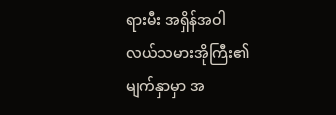ရားမီး အရှိန်အဝါ
လယ်သမားအိုကြီး၏ မျက်နှာမှာ အ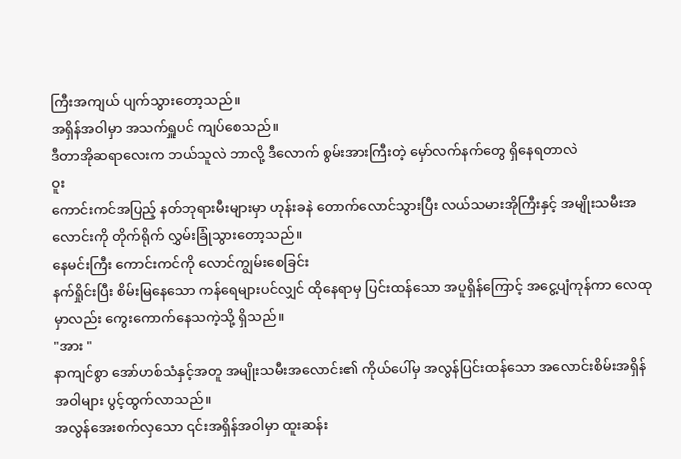ကြီးအကျယ် ပျက်သွားတော့သည်။
အရှိန်အဝါမှာ အသက်ရှူပင် ကျပ်စေသည်။
ဒီတာအိုဆရာလေးက ဘယ်သူလဲ ဘာလို့ ဒီလောက် စွမ်းအားကြီးတဲ့ မှော်လက်နက်တွေ ရှိနေရတာလဲ
ဝူး
ကောင်းကင်အပြည့် နတ်ဘုရားမီးများမှာ ဟုန်းခနဲ တောက်လောင်သွားပြီး လယ်သမားအိုကြီးနှင့် အမျိုးသမီးအလောင်းကို တိုက်ရိုက် လွှမ်းခြုံသွားတော့သည်။
နေမင်းကြီး ကောင်းကင်ကို လောင်ကျွမ်းစေခြင်း
နက်ရှိုင်းပြီး စိမ်းမြနေသော ကန်ရေများပင်လျှင် ထိုနေရာမှ ပြင်းထန်သော အပူရှိန်ကြောင့် အငွေ့ပျံကုန်ကာ လေထုမှာလည်း ကွေးကောက်နေသကဲ့သို့ ရှိသည်။
"အား "
နာကျင်စွာ အော်ဟစ်သံနှင့်အတူ အမျိုးသမီးအလောင်း၏ ကိုယ်ပေါ်မှ အလွန်ပြင်းထန်သော အလောင်းစိမ်းအရှိန်အဝါများ ပွင့်ထွက်လာသည်။
အလွန်အေးစက်လှသော ၎င်းအရှိန်အဝါမှာ ထူးဆန်း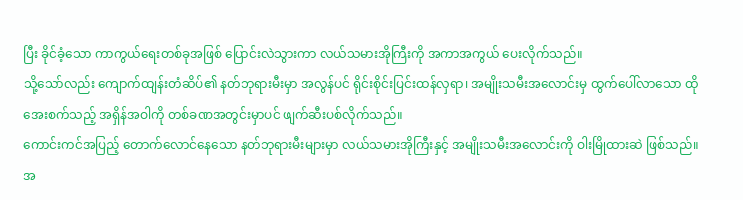ပြီး ခိုင်ခံ့သော ကာကွယ်ရေးတစ်ခုအဖြစ် ပြောင်းလဲသွားကာ လယ်သမားအိုကြီးကို အကာအကွယ် ပေးလိုက်သည်။
သို့သော်လည်း ကျောက်ထျန်းတံဆိပ်၏ နတ်ဘုရားမီးမှာ အလွန်ပင် ရိုင်းစိုင်းပြင်းထန်လှရာ၊ အမျိုးသမီးအလောင်းမှ ထွက်ပေါ်လာသော ထိုအေးစက်သည့် အရှိန်အဝါကို တစ်ခဏအတွင်းမှာပင် ဖျက်ဆီးပစ်လိုက်သည်။
ကောင်းကင်အပြည့် တောက်လောင်နေသော နတ်ဘုရားမီးများမှာ လယ်သမားအိုကြီးနှင့် အမျိုးသမီးအလောင်းကို ဝါးမြိုထားဆဲ ဖြစ်သည်။
အ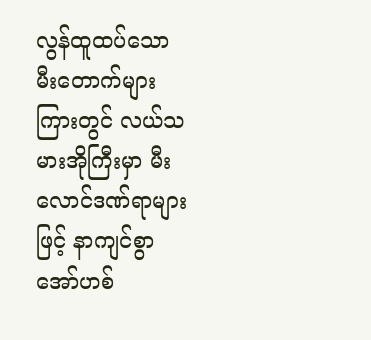လွန်ထူထပ်သော မီးတောက်များကြားတွင် လယ်သမားအိုကြီးမှာ မီးလောင်ဒဏ်ရာများဖြင့် နာကျင်စွာ အော်ဟစ်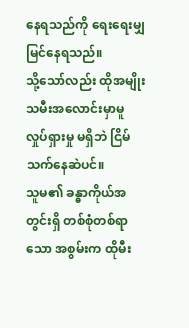နေရသည်ကို ရေးရေးမျှ မြင်နေရသည်။
သို့သော်လည်း ထိုအမျိုးသမီးအလောင်းမှာမူ လှုပ်ရှားမှု မရှိဘဲ ငြိမ်သက်နေဆဲပင်။
သူမ၏ ခန္ဓာကိုယ်အတွင်းရှိ တစ်စုံတစ်ရာသော အစွမ်းက ထိုမီး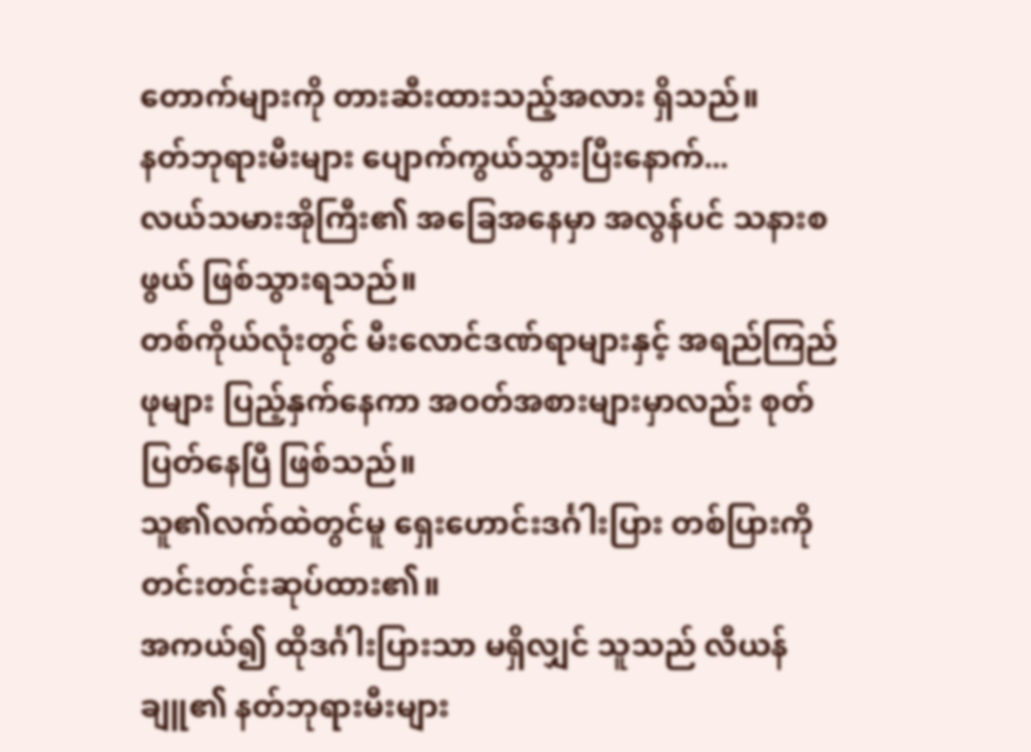တောက်များကို တားဆီးထားသည့်အလား ရှိသည်။
နတ်ဘုရားမီးများ ပျောက်ကွယ်သွားပြီးနောက်...
လယ်သမားအိုကြီး၏ အခြေအနေမှာ အလွန်ပင် သနားစဖွယ် ဖြစ်သွားရသည်။
တစ်ကိုယ်လုံးတွင် မီးလောင်ဒဏ်ရာများနှင့် အရည်ကြည်ဖုများ ပြည့်နှက်နေကာ အဝတ်အစားများမှာလည်း စုတ်ပြတ်နေပြီ ဖြစ်သည်။
သူ၏လက်ထဲတွင်မူ ရှေးဟောင်းဒင်္ဂါးပြား တစ်ပြားကို တင်းတင်းဆုပ်ထား၏။
အကယ်၍ ထိုဒင်္ဂါးပြားသာ မရှိလျှင် သူသည် လီယန်ချူ၏ နတ်ဘုရားမီးများ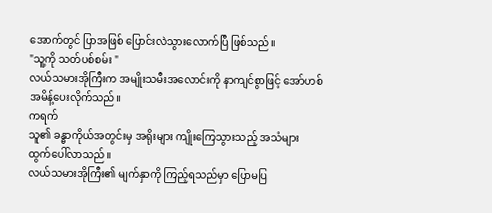အောက်တွင် ပြာအဖြစ် ပြောင်းလဲသွားလောက်ပြီ ဖြစ်သည်။
"သူ့ကို သတ်ပစ်စမ်း "
လယ်သမားအိုကြီးက အမျိုးသမီးအလောင်းကို နာကျင်စွာဖြင့် အော်ဟစ်အမိန့်ပေးလိုက်သည်။
ကရက်
သူ၏ ခန္ဓာကိုယ်အတွင်းမှ အရိုးများ ကျိုးကြေသွားသည့် အသံများ ထွက်ပေါ်လာသည်။
လယ်သမားအိုကြီး၏ မျက်နှာကို ကြည့်ရသည်မှာ ပြောမပြ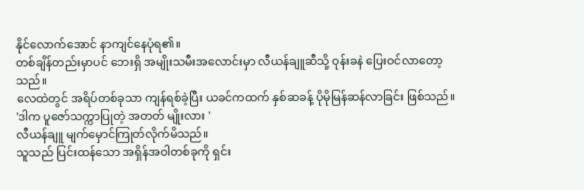နိုင်လောက်အောင် နာကျင်နေပုံရ၏။
တစ်ချိန်တည်းမှာပင် ဘေးရှိ အမျိုးသမီးအလောင်းမှာ လီယန်ချူဆီသို့ ဝုန်းခနဲ ပြေးဝင်လာတော့သည်။
လေထဲတွင် အရိပ်တစ်ခုသာ ကျန်ရစ်ခဲ့ပြီး ယခင်ကထက် နှစ်ဆခန့် ပိုမိုမြန်ဆန်လာခြင်း ဖြစ်သည်။
'ဒါက ပူဇော်သက္ကာပြုတဲ့ အတတ် မျိုးလား '
လီယန်ချူ မျက်မှောင်ကြုတ်လိုက်မိသည်။
သူသည် ပြင်းထန်သော အရှိန်အဝါတစ်ခုကို ရှင်း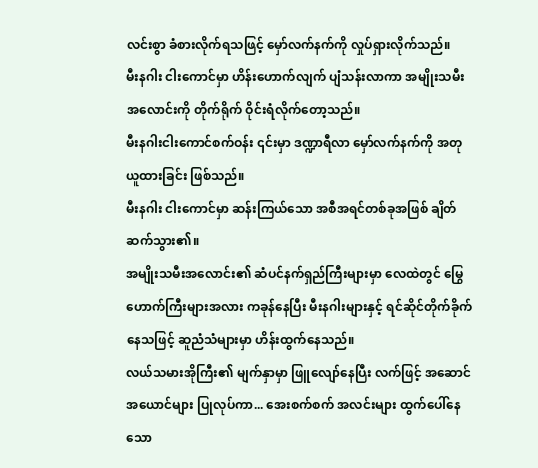လင်းစွာ ခံစားလိုက်ရသဖြင့် မှော်လက်နက်ကို လှုပ်ရှားလိုက်သည်။
မီးနဂါး ငါးကောင်မှာ ဟိန်းဟောက်လျက် ပျံသန်းလာကာ အမျိုးသမီးအလောင်းကို တိုက်ရိုက် ဝိုင်းရံလိုက်တော့သည်။
မီးနဂါးငါးကောင်စက်ဝန်း ၎င်းမှာ ဒဏ္ဍာရီလာ မှော်လက်နက်ကို အတုယူထားခြင်း ဖြစ်သည်။
မီးနဂါး ငါးကောင်မှာ ဆန်းကြယ်သော အစီအရင်တစ်ခုအဖြစ် ချိတ်ဆက်သွား၏။
အမျိုးသမီးအလောင်း၏ ဆံပင်နက်ရှည်ကြီးများမှာ လေထဲတွင် မြွေဟောက်ကြီးများအလား ကခုန်နေပြီး မီးနဂါးများနှင့် ရင်ဆိုင်တိုက်ခိုက်နေသဖြင့် ဆူညံသံများမှာ ဟိန်းထွက်နေသည်။
လယ်သမားအိုကြီး၏ မျက်နှာမှာ ဖြူလျော်နေပြီး လက်ဖြင့် အဆောင်အယောင်များ ပြုလုပ်ကာ... အေးစက်စက် အလင်းများ ထွက်ပေါ်နေသော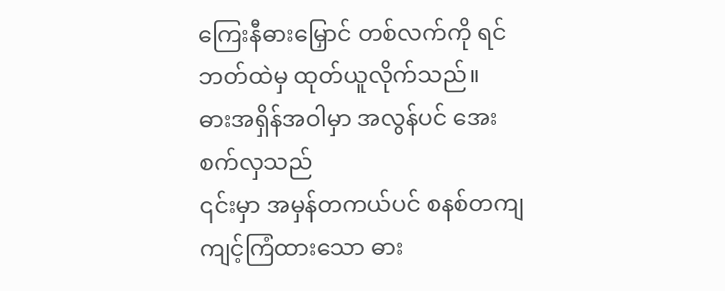ကြေးနီဓားမြှောင် တစ်လက်ကို ရင်ဘတ်ထဲမှ ထုတ်ယူလိုက်သည်။
ဓားအရှိန်အဝါမှာ အလွန်ပင် အေးစက်လှသည်
၎င်းမှာ အမှန်တကယ်ပင် စနစ်တကျ ကျင့်ကြံထားသော ဓား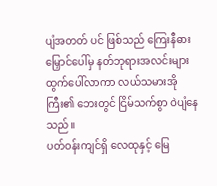ပျံအတတ် ပင် ဖြစ်သည် ကြေးနီဓားမြှောင်ပေါ်မှ နတ်ဘုရားအလင်းများ ထွက်ပေါ်လာကာ လယ်သမားအိုကြီး၏ ဘေးတွင် ငြိမ်သက်စွာ ဝဲပျံနေသည်။
ပတ်ဝန်းကျင်ရှိ လေထုနှင့် မြေ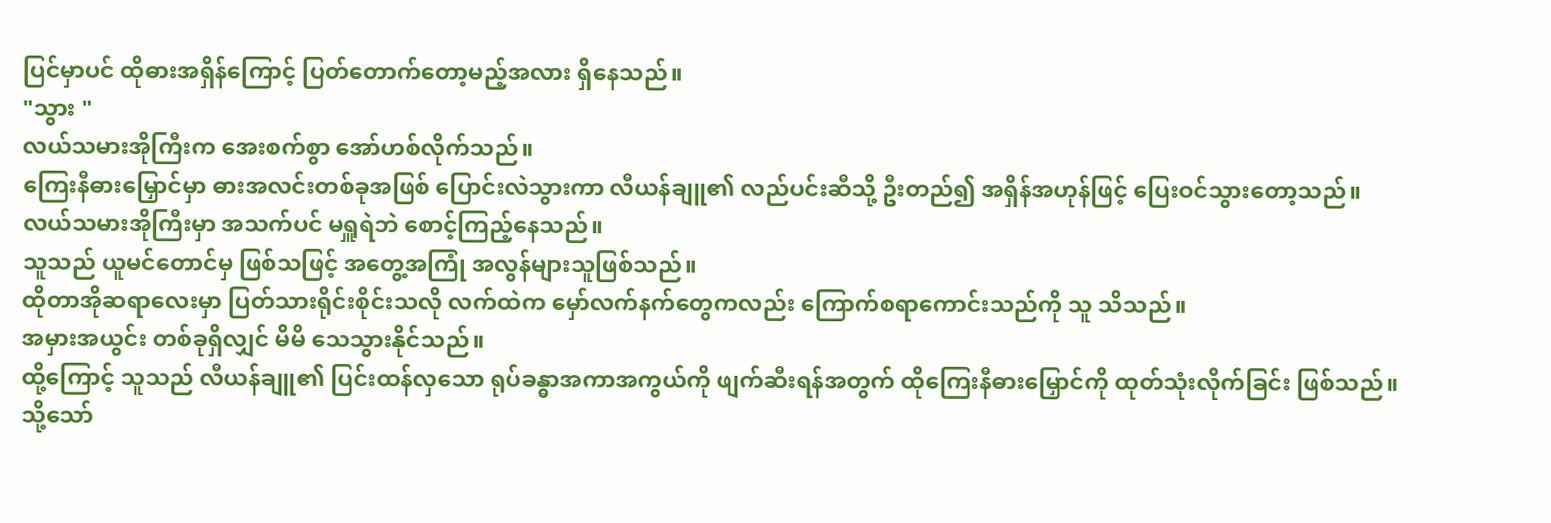ပြင်မှာပင် ထိုဓားအရှိန်ကြောင့် ပြတ်တောက်တော့မည့်အလား ရှိနေသည်။
"သွား "
လယ်သမားအိုကြီးက အေးစက်စွာ အော်ဟစ်လိုက်သည်။
ကြေးနီဓားမြှောင်မှာ ဓားအလင်းတစ်ခုအဖြစ် ပြောင်းလဲသွားကာ လီယန်ချူ၏ လည်ပင်းဆီသို့ ဦးတည်၍ အရှိန်အဟုန်ဖြင့် ပြေးဝင်သွားတော့သည်။
လယ်သမားအိုကြီးမှာ အသက်ပင် မရှူရဲဘဲ စောင့်ကြည့်နေသည်။
သူသည် ယူမင်တောင်မှ ဖြစ်သဖြင့် အတွေ့အကြုံ အလွန်များသူဖြစ်သည်။
ထိုတာအိုဆရာလေးမှာ ပြတ်သားရိုင်းစိုင်းသလို လက်ထဲက မှော်လက်နက်တွေကလည်း ကြောက်စရာကောင်းသည်ကို သူ သိသည်။
အမှားအယွင်း တစ်ခုရှိလျှင် မိမိ သေသွားနိုင်သည်။
ထို့ကြောင့် သူသည် လီယန်ချူ၏ ပြင်းထန်လှသော ရုပ်ခန္ဓာအကာအကွယ်ကို ဖျက်ဆီးရန်အတွက် ထိုကြေးနီဓားမြှောင်ကို ထုတ်သုံးလိုက်ခြင်း ဖြစ်သည်။
သို့သော်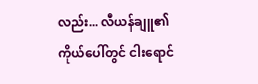လည်း... လီယန်ချူ၏ ကိုယ်ပေါ်တွင် ငါးရောင်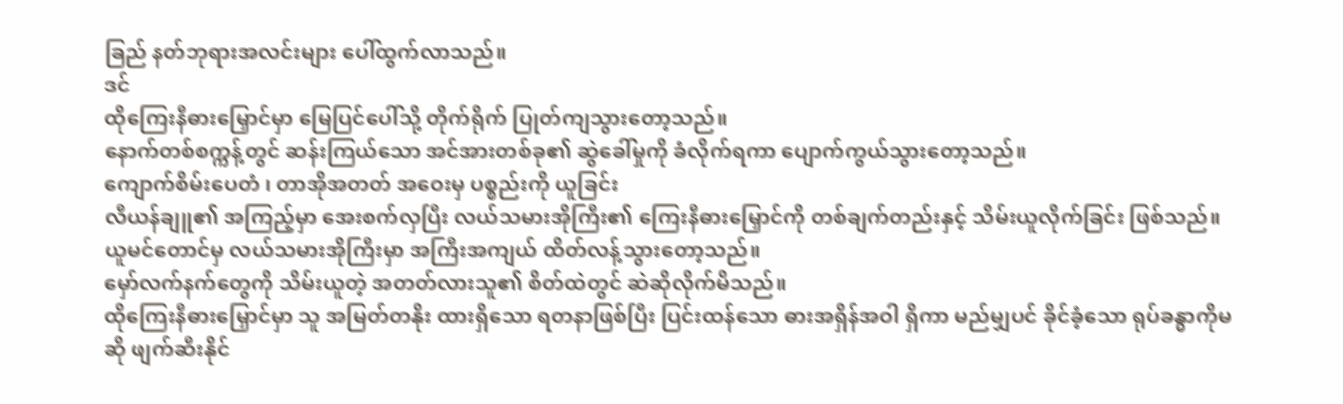ခြည် နတ်ဘုရားအလင်းများ ပေါ်ထွက်လာသည်။
ဒင်
ထိုကြေးနီဓားမြှောင်မှာ မြေပြင်ပေါ်သို့ တိုက်ရိုက် ပြုတ်ကျသွားတော့သည်။
နောက်တစ်စက္ကန့်တွင် ဆန်းကြယ်သော အင်အားတစ်ခု၏ ဆွဲခေါ်မှုကို ခံလိုက်ရကာ ပျောက်ကွယ်သွားတော့သည်။
ကျောက်စိမ်းပေတံ ၊ တာအိုအတတ် အဝေးမှ ပစ္စည်းကို ယူခြင်း
လီယန်ချူ၏ အကြည့်မှာ အေးစက်လှပြီး လယ်သမားအိုကြီး၏ ကြေးနီဓားမြှောင်ကို တစ်ချက်တည်းနှင့် သိမ်းယူလိုက်ခြင်း ဖြစ်သည်။
ယူမင်တောင်မှ လယ်သမားအိုကြီးမှာ အကြီးအကျယ် ထိတ်လန့်သွားတော့သည်။
မှော်လက်နက်တွေကို သိမ်းယူတဲ့ အတတ်လားသူ၏ စိတ်ထဲတွင် ဆဲဆိုလိုက်မိသည်။
ထိုကြေးနီဓားမြှောင်မှာ သူ အမြတ်တနိုး ထားရှိသော ရတနာဖြစ်ပြီး ပြင်းထန်သော ဓားအရှိန်အဝါ ရှိကာ မည်မျှပင် ခိုင်ခံ့သော ရုပ်ခန္ဓာကိုမဆို ဖျက်ဆီးနိုင်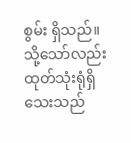စွမ်း ရှိသည်။
သို့သော်လည်း ထုတ်သုံးရုံရှိသေးသည်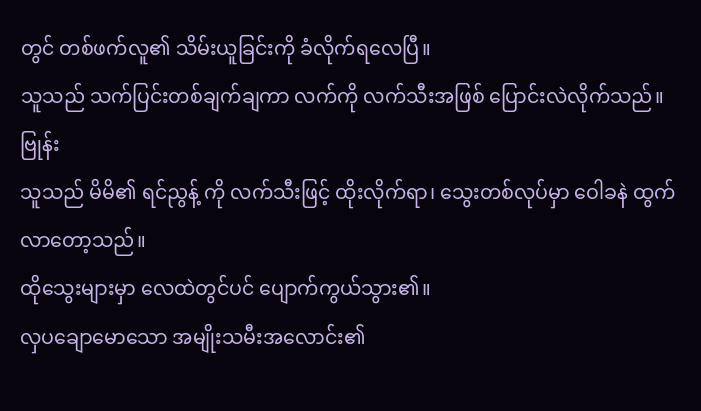တွင် တစ်ဖက်လူ၏ သိမ်းယူခြင်းကို ခံလိုက်ရလေပြီ။
သူသည် သက်ပြင်းတစ်ချက်ချကာ လက်ကို လက်သီးအဖြစ် ပြောင်းလဲလိုက်သည်။
ဗြုန်း
သူသည် မိမိ၏ ရင်ညွန့် ကို လက်သီးဖြင့် ထိုးလိုက်ရာ၊ သွေးတစ်လုပ်မှာ ဝေါခနဲ ထွက်လာတော့သည်။
ထိုသွေးများမှာ လေထဲတွင်ပင် ပျောက်ကွယ်သွား၏။
လှပချောမောသော အမျိုးသမီးအလောင်း၏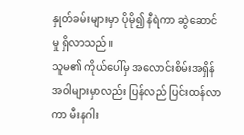နှုတ်ခမ်းများမှာ ပိုမို၍ နီရဲကာ ဆွဲဆောင်မှု ရှိလာသည်။
သူမ၏ ကိုယ်ပေါ်မှ အလောင်းစိမ်းအရှိန်အဝါများမှာလည်း ပြန်လည် ပြင်းထန်လာကာ မီးနဂါး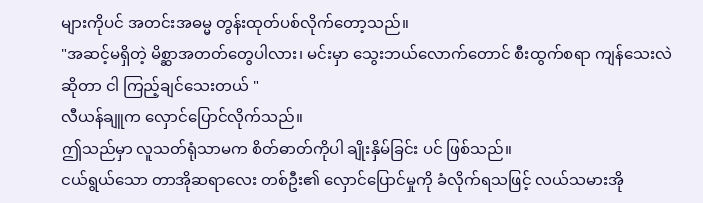များကိုပင် အတင်းအဓမ္မ တွန်းထုတ်ပစ်လိုက်တော့သည်။
"အဆင့်မရှိတဲ့ မိစ္ဆာအတတ်တွေပါလား၊ မင်းမှာ သွေးဘယ်လောက်တောင် စီးထွက်စရာ ကျန်သေးလဲဆိုတာ ငါ ကြည့်ချင်သေးတယ် "
လီယန်ချူက လှောင်ပြောင်လိုက်သည်။
ဤသည်မှာ လူသတ်ရုံသာမက စိတ်ဓာတ်ကိုပါ ချိုးနှိမ်ခြင်း ပင် ဖြစ်သည်။
ငယ်ရွယ်သော တာအိုဆရာလေး တစ်ဦး၏ လှောင်ပြောင်မှုကို ခံလိုက်ရသဖြင့် လယ်သမားအို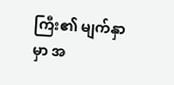ကြီး၏ မျက်နှာမှာ အ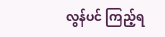လွန်ပင် ကြည့်ရ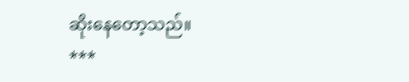ဆိုးနေတော့သည်။
***